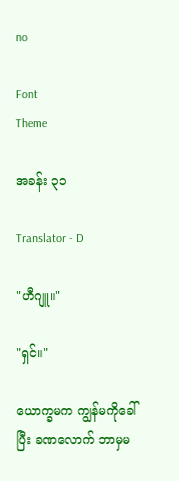no

Font
Theme

အခန်း ၃၁

Translator - D

"ဟီဂျူ။"

"ရှင်။"

ယောက္ခမက ကျွန်မကိုခေါ်ပြီး ခဏလောက် ဘာမှမ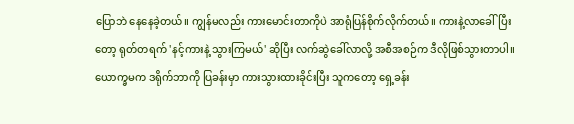ပြောဘဲ နေနေခဲ့တယ်။ ကျွန်မလည်း ကားမောင်းတာကိုပဲ အာရုံပြန်စိုက်လိုက်တယ်။ ကားနဲ့လာခေါ်ပြီးတော့ ရုတ်တရက် 'နင့်ကားနဲ့ သွားကြမယ်' ဆိုပြီး လက်ဆွဲခေါ်လာလို့ အစီအစဉ်က ဒီလိုဖြစ်သွားတာပါ။ ယောက္ခမက ဒရိုက်ဘာကို ပြခန်းမှာ ကားသွားထားခိုင်းပြီး သူကတော့ ရှေ့ခန်း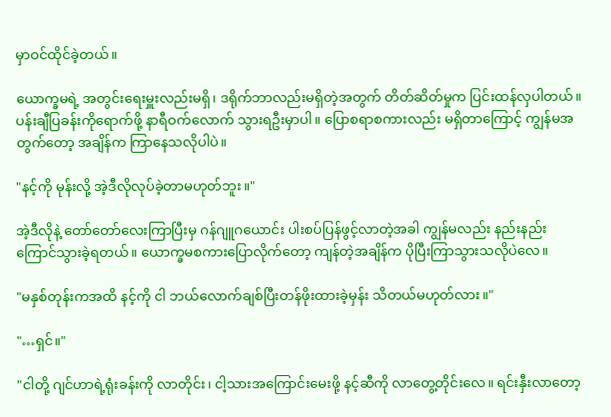မှာဝင်ထိုင်ခဲ့တယ်။

ယောက္ခမရဲ့ အတွင်းရေးမှူးလည်းမရှိ၊ ဒရိုက်ဘာလည်းမရှိတဲ့အတွက် တိတ်ဆိတ်မှုက ပြင်းထန်လှပါတယ်။ ပန်းချီပြခန်းကိုရောက်ဖို့ နာရီဝက်လောက် သွားရဦးမှာပါ။ ပြောစရာစကားလည်း မရှိတာကြောင့် ကျွန်မအတွက်တော့ အချိန်က ကြာနေသလိုပါပဲ။

"နင့်ကို မုန်းလို့ အဲ့ဒီလိုလုပ်ခဲ့တာမဟုတ်ဘူး။"

အဲ့ဒီလိုနဲ့ တော်တော်လေးကြာပြီးမှ ဂန်ဂျူဂယောင်း ပါးစပ်ပြန်ဖွင့်လာတဲ့အခါ ကျွန်မလည်း နည်းနည်းကြောင်သွားခဲ့ရတယ်။ ယောက္ခမစကားပြောလိုက်တော့ ကျန်တဲ့အချိန်က ပိုပြီးကြာသွားသလိုပဲလေ။

"မနှစ်တုန်းကအထိ နင့်ကို ငါ ဘယ်လောက်ချစ်ပြီးတန်ဖိုးထားခဲ့မှန်း သိတယ်မဟုတ်လား။"

"…ရှင်။"

"ငါတို့ ဂျင်ဟာရဲ့ရုံးခန်းကို လာတိုင်း၊ ငါ့သားအကြောင်းမေးဖို့ နင့်ဆီကို လာတွေ့တိုင်းလေ။ ရင်းနှီးလာတော့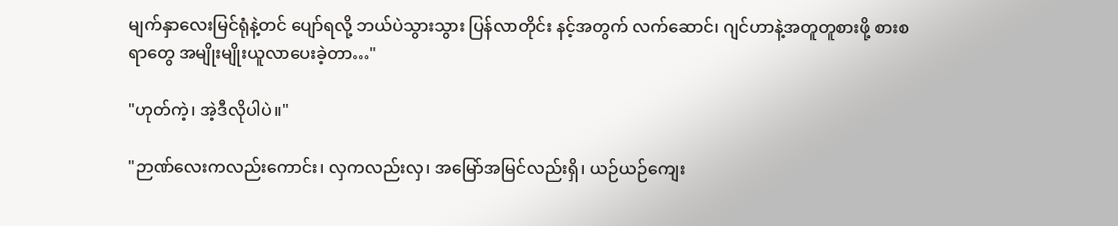မျက်နှာလေးမြင်ရုံနဲ့တင် ပျော်ရလို့ ဘယ်ပဲသွားသွား ပြန်လာတိုင်း နင့်အတွက် လက်ဆောင်၊ ဂျင်ဟာနဲ့အတူတူစားဖို့ စားစရာတွေ အမျိုးမျိုးယူလာပေးခဲ့တာ…"

"ဟုတ်ကဲ့၊ အဲ့ဒီလိုပါပဲ။"

"ဉာဏ်လေးကလည်းကောင်း၊ လှကလည်းလှ၊ အမြော်အမြင်လည်းရှိ၊ ယဉ်ယဉ်ကျေး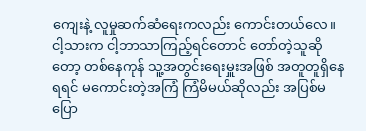ကျေးနဲ့ လူမှုဆက်ဆံရေးကလည်း ကောင်းတယ်လေ။ ငါ့သားက ငါ့ဘာသာကြည့်ရင်တောင် တော်တဲ့သူဆိုတော့ တစ်နေကုန် သူ့အတွင်းရေးမှူးအဖြစ် အတူတူရှိနေရရင် မကောင်းတဲ့အကြံ ကြံမိမယ်ဆိုလည်း အပြစ်မပြော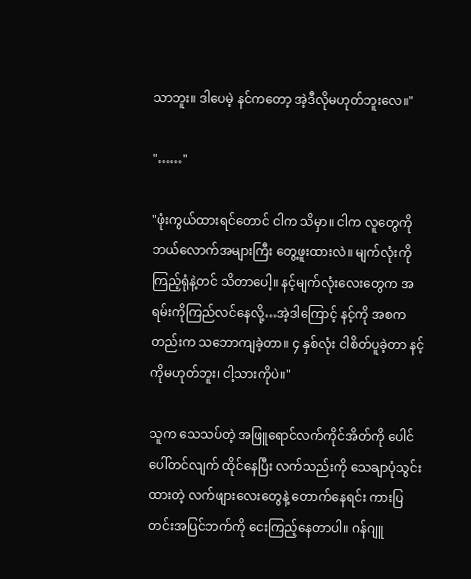သာဘူး။ ဒါပေမဲ့ နင်ကတော့ အဲ့ဒီလိုမဟုတ်ဘူးလေ။"

"……"

"ဖုံးကွယ်ထားရင်တောင် ငါက သိမှာ။ ငါက လူတွေကို ဘယ်လောက်အများကြီး တွေ့ဖူးထားလဲ။ မျက်လုံးကိုကြည့်ရုံနဲ့တင် သိတာပေါ့။ နင့်မျက်လုံးလေးတွေက အရမ်းကိုကြည်လင်နေလို့…အဲ့ဒါကြောင့် နင့်ကို အစကတည်းက သဘောကျခဲ့တာ။ ၄ နှစ်လုံး ငါစိတ်ပူခဲ့တာ နင့်ကိုမဟုတ်ဘူး၊ ငါ့သားကိုပဲ။"

သူက သေသပ်တဲ့ အဖြူရောင်လက်ကိုင်အိတ်ကို ပေါင်ပေါ်တင်လျက် ထိုင်နေပြီး လက်သည်းကို သေချာပုံသွင်းထားတဲ့ လက်ဖျားလေးတွေနဲ့ တောက်နေရင်း ကားပြတင်းအပြင်ဘက်ကို ငေးကြည့်နေတာပါ။ ဂန်ဂျူ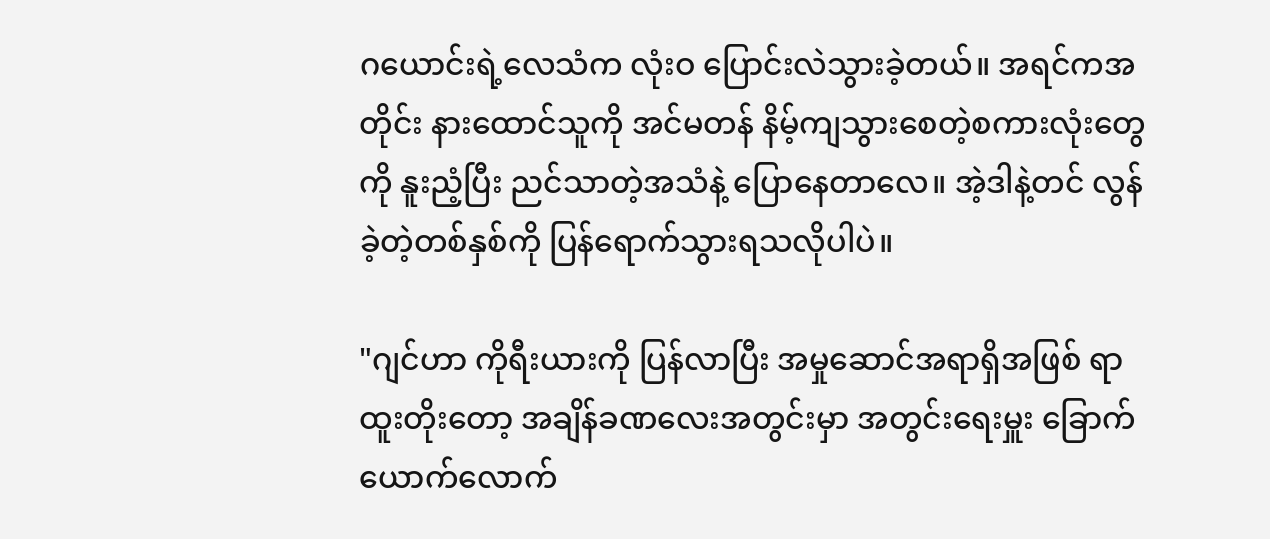ဂယောင်းရဲ့လေသံက လုံးဝ ပြောင်းလဲသွားခဲ့တယ်။ အရင်ကအတိုင်း နားထောင်သူကို အင်မတန် နိမ့်ကျသွားစေတဲ့စကားလုံးတွေကို နူးညံ့ပြီး ညင်သာတဲ့အသံနဲ့ ပြောနေတာလေ။ အဲ့ဒါနဲ့တင် လွန်ခဲ့တဲ့တစ်နှစ်ကို ပြန်ရောက်သွားရသလိုပါပဲ။

"ဂျင်ဟာ ကိုရီးယားကို ပြန်လာပြီး အမှုဆောင်အရာရှိအဖြစ် ရာထူးတိုးတော့ အချိန်ခဏလေးအတွင်းမှာ အတွင်းရေးမှူး ခြောက်ယောက်လောက်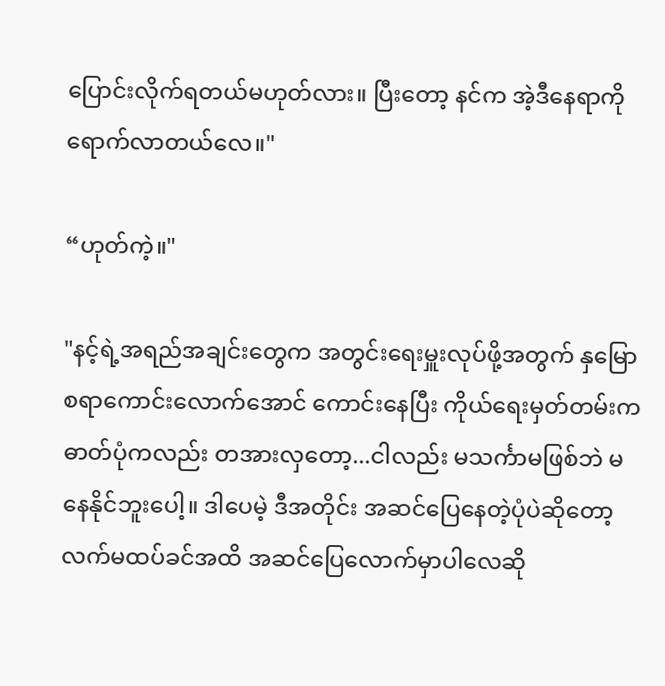ပြောင်းလိုက်ရတယ်မဟုတ်လား။ ပြီးတော့ နင်က အဲ့ဒီနေရာကို ရောက်လာတယ်လေ။"

“ဟုတ်ကဲ့။"

"နင့်ရဲ့အရည်အချင်းတွေက အတွင်းရေးမှူးလုပ်ဖို့အတွက် နှမြောစရာကောင်းလောက်အောင် ကောင်းနေပြီး ကိုယ်ရေးမှတ်တမ်းက ဓာတ်ပုံကလည်း တအားလှတော့...ငါလည်း မသင်္ကာမဖြစ်ဘဲ မနေနိုင်ဘူးပေါ့။ ဒါပေမဲ့ ဒီအတိုင်း အဆင်ပြေနေတဲ့ပုံပဲဆိုတော့ လက်မထပ်ခင်အထိ အဆင်ပြေလောက်မှာပါလေဆို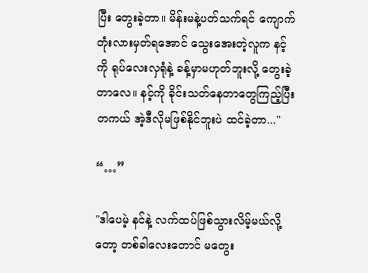ပြီး တွေးခဲ့တာ။ မိန်းမနဲ့ပတ်သက်ရင် ကျောက်တုံးလားမှတ်ရအောင် သွေးအေးတဲ့လူက နင့်ကို ရုပ်လေးလှရုံနဲ့ ခန့်မှာမဟုတ်ဘူးလို့ တွေးခဲ့တာလေ။ နင့်ကို ခိုင်းသတ်နေတာတွေကြည့်ပြီး တကယ် အဲ့ဒီလိုမဖြစ်နိုင်ဘူးပဲ ထင်ခဲ့တာ..."

“…”

"ဒါပေမဲ့ နင်နဲ့ လက်ထပ်ဖြစ်သွားလိမ့်မယ်လို့တော့ တစ်ခါလေးတောင် မတွေး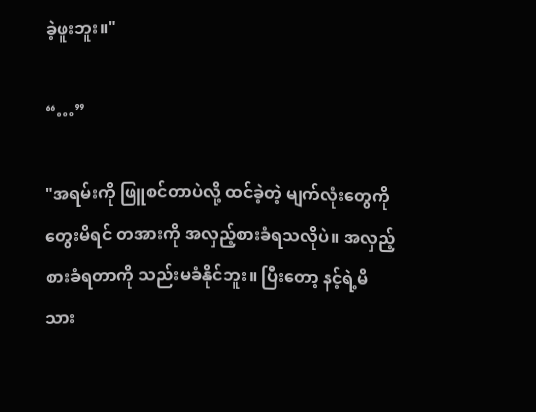ခဲ့ဖူးဘူး။"

“…”

"အရမ်းကို ဖြူစင်တာပဲလို့ ထင်ခဲ့တဲ့ မျက်လုံးတွေကို တွေးမိရင် တအားကို အလှည့်စားခံရသလိုပဲ။ အလှည့်စားခံရတာကို သည်းမခံနိုင်ဘူး။ ပြီးတော့ နင့်ရဲ့မိသား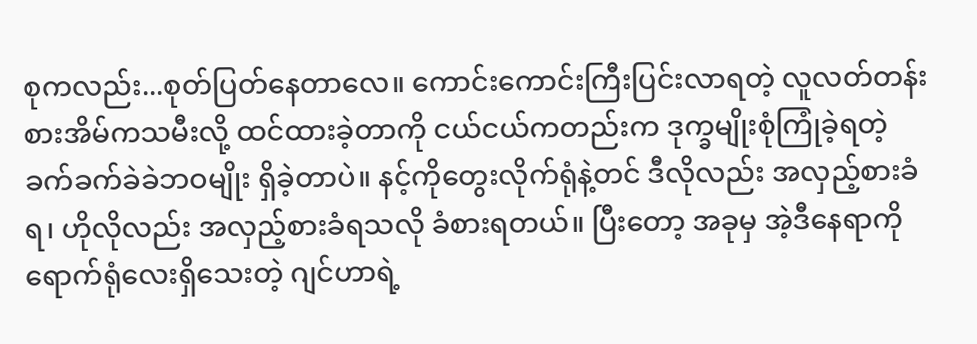စုကလည်း...စုတ်ပြတ်နေတာလေ။ ကောင်းကောင်းကြီးပြင်းလာရတဲ့ လူလတ်တန်းစားအိမ်ကသမီးလို့ ထင်ထားခဲ့တာကို ငယ်ငယ်ကတည်းက ဒုက္ခမျိုးစုံကြုံခဲ့ရတဲ့ ခက်ခက်ခဲခဲဘဝမျိုး ရှိခဲ့တာပဲ။ နင့်ကိုတွေးလိုက်ရုံနဲ့တင် ဒီလိုလည်း အလှည့်စားခံရ၊ ဟိုလိုလည်း အလှည့်စားခံရသလို ခံစားရတယ်။ ပြီးတော့ အခုမှ အဲ့ဒီနေရာကို ရောက်ရုံလေးရှိသေးတဲ့ ဂျင်ဟာရဲ့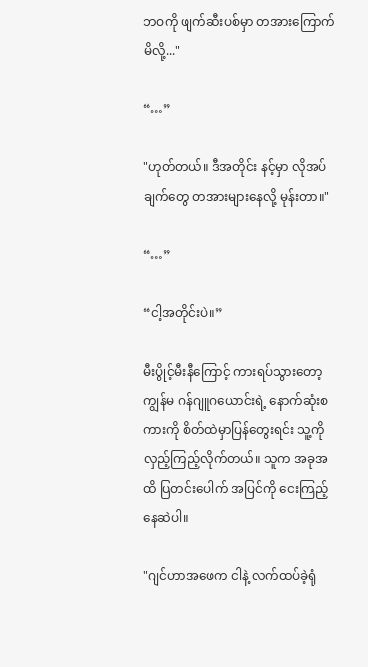ဘဝကို ဖျက်ဆီးပစ်မှာ တအားကြောက်မိလို့..."

“…”

"ဟုတ်တယ်။ ဒီအတိုင်း နင့်မှာ လိုအပ်ချက်တွေ တအားများနေလို့ မုန်းတာ။"

“…”

“ငါ့အတိုင်းပဲ။”

မီးပွိုင့်မီးနီကြောင့် ကားရပ်သွားတော့ ကျွန်မ ဂန်ဂျူဂယောင်းရဲ့ နောက်ဆုံးစကားကို စိတ်ထဲမှာပြန်တွေးရင်း သူ့ကို လှည့်ကြည့်လိုက်တယ်။ သူက အခုအထိ ပြတင်းပေါက် အပြင်ကို ငေးကြည့်နေဆဲပါ။

"ဂျင်ဟာအဖေက ငါနဲ့ လက်ထပ်ခဲ့ရုံ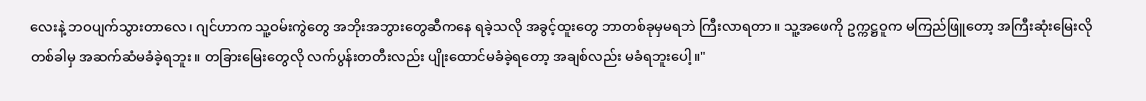လေးနဲ့ ဘဝပျက်သွားတာလေ၊ ဂျင်ဟာက သူ့ဝမ်းကွဲတွေ အဘိုးအဘွားတွေဆီကနေ ရခဲ့သလို အခွင့်ထူးတွေ ဘာတစ်ခုမှမရဘဲ ကြီးလာရတာ။ သူ့အဖေကို ဥက္ကဋ္ဌဝူက မကြည်ဖြူတော့ အကြီးဆုံးမြေးလို တစ်ခါမှ အဆက်ဆံမခံခဲ့ရဘူး။ တခြားမြေးတွေလို လက်ပွန်းတတီးလည်း ပျိုးထောင်မခံခဲ့ရတော့ အချစ်လည်း မခံရဘူးပေါ့။"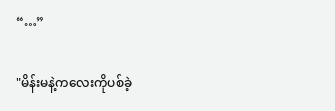“…”

"မိန်းမနဲ့ကလေးကိုပစ်ခဲ့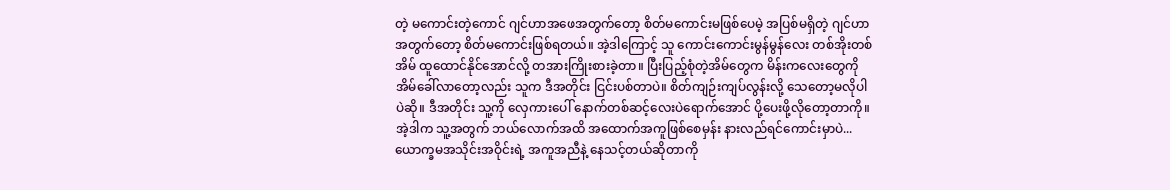တဲ့ မကောင်းတဲ့ကောင် ဂျင်ဟာအဖေအတွက်တော့ စိတ်မကောင်းမဖြစ်ပေမဲ့ အပြစ်မရှိတဲ့ ဂျင်ဟာအတွက်တော့ စိတ်မကောင်းဖြစ်ရတယ်။ အဲ့ဒါကြောင့် သူ ကောင်းကောင်းမွန်မွန်လေး တစ်အိုးတစ်အိမ် ထူထောင်နိုင်အောင်လို့ တအားကြိုးစားခဲ့တာ။ ပြီးပြည့်စုံတဲ့အိမ်တွေက မိန်းကလေးတွေကို အိမ်ခေါ်လာတော့လည်း သူက ဒီအတိုင်း ငြင်းပစ်တာပဲ။ စိတ်ကျဉ်းကျပ်လွန်းလို့ သေတော့မလိုပါပဲဆို။ ဒီအတိုင်း သူ့ကို လှေကားပေါ် နောက်တစ်ဆင့်လေးပဲရောက်အောင် ပို့ပေးဖို့လိုတော့တာကို။ အဲ့ဒါက သူ့အတွက် ဘယ်လောက်အထိ အထောက်အကူဖြစ်စေမှန်း နားလည်ရင်ကောင်းမှာပဲ...ယောက္ခမအသိုင်းအဝိုင်းရဲ့ အကူအညီနဲ့ နေသင့်တယ်ဆိုတာကို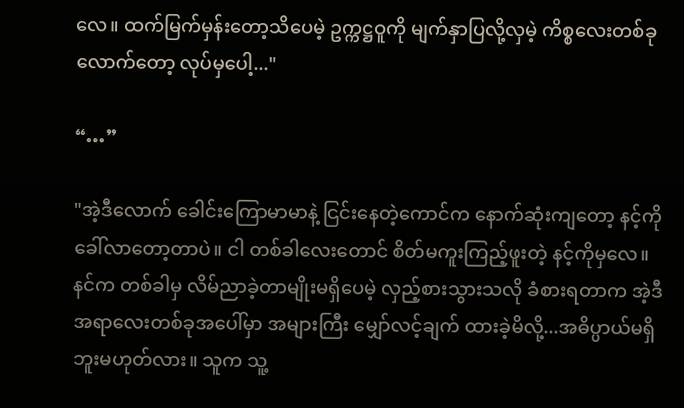လေ။ ထက်မြက်မှန်းတော့သိပေမဲ့ ဥက္ကဋ္ဌဝူကို မျက်နှာပြလို့လှမဲ့ ကိစ္စလေးတစ်ခုလောက်တော့ လုပ်မှပေါ့..."

“…”

"အဲ့ဒီလောက် ခေါင်းကြောမာမာနဲ့ ငြင်းနေတဲ့ကောင်က နောက်ဆုံးကျတော့ နင့်ကို ခေါ်လာတော့တာပဲ။ ငါ တစ်ခါလေးတောင် စိတ်မကူးကြည့်ဖူးတဲ့ နင့်ကိုမှလေ။ နင်က တစ်ခါမှ လိမ်ညာခဲ့တာမျိုးမရှိပေမဲ့ လှည့်စားသွားသလို ခံစားရတာက အဲ့ဒီအရာလေးတစ်ခုအပေါ်မှာ အများကြီး မျှော်လင့်ချက် ထားခဲ့မိလို့...အဓိပ္ပာယ်မရှိဘူးမဟုတ်လား။ သူက သူ့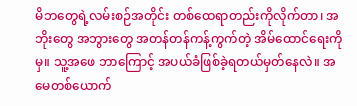မိဘတွေရဲ့လမ်းစဉ်အတိုင်း တစ်ထေရာတည်းကိုလိုက်တာ၊ အဘိုးတွေ အဘွားတွေ အတန်တန်ကန့်ကွက်တဲ့ အိမ်ထောင်ရေးကိုမှ။ သူ့အဖေ ဘာကြောင့် အပယ်ခံဖြစ်ခဲ့ရတယ်မှတ်နေလဲ။ အမေတစ်ယောက်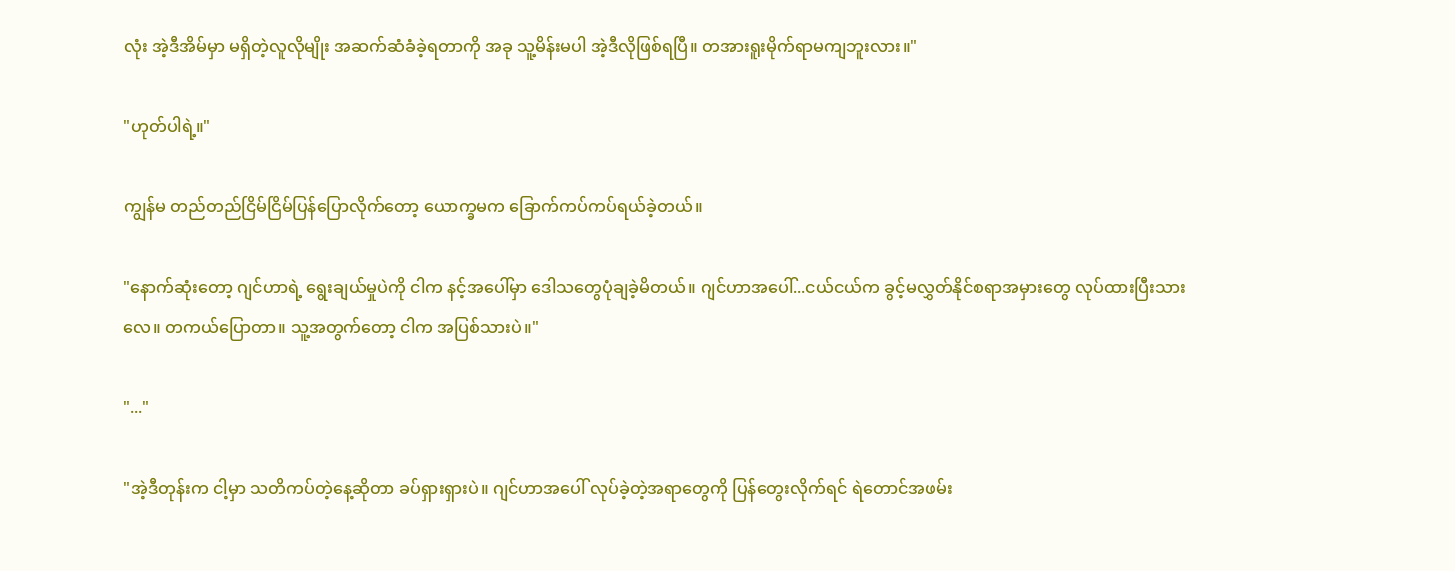လုံး အဲ့ဒီအိမ်မှာ မရှိတဲ့လူလိုမျိုး အဆက်ဆံခံခဲ့ရတာကို အခု သူ့မိန်းမပါ အဲ့ဒီလိုဖြစ်ရပြီ။ တအားရူးမိုက်ရာမကျဘူးလား။"

"ဟုတ်ပါရဲ့။"

ကျွန်မ တည်တည်ငြိမ်ငြိမ်ပြန်ပြောလိုက်တော့ ယောက္ခမက ခြောက်ကပ်ကပ်ရယ်ခဲ့တယ်။

"နောက်ဆုံးတော့ ဂျင်ဟာရဲ့ ရွေးချယ်မှုပဲကို ငါက နင့်အပေါ်မှာ ဒေါသတွေပုံချခဲ့မိတယ်။ ဂျင်ဟာအပေါ်...ငယ်ငယ်က ခွင့်မလွှတ်နိုင်စရာအမှားတွေ လုပ်ထားပြီးသားလေ။ တကယ်ပြောတာ။ သူ့အတွက်တော့ ငါက အပြစ်သားပဲ။"

"..."

"အဲ့ဒီတုန်းက ငါ့မှာ သတိကပ်တဲ့နေ့ဆိုတာ ခပ်ရှားရှားပဲ။ ဂျင်ဟာအပေါ် လုပ်ခဲ့တဲ့အရာတွေကို ပြန်တွေးလိုက်ရင် ရဲတောင်အဖမ်း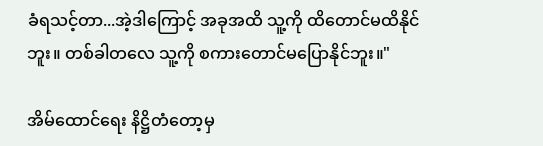ခံရသင့်တာ...အဲ့ဒါကြောင့် အခုအထိ သူ့ကို ထိတောင်မထိနိုင်ဘူး။ တစ်ခါတလေ သူ့ကို စကားတောင်မပြောနိုင်ဘူး။"

အိမ်ထောင်ရေး နိဋ္ဌိတံတော့မှ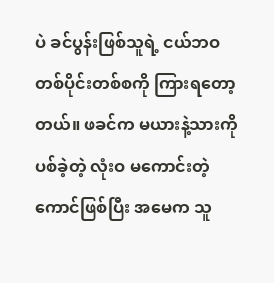ပဲ ခင်ပွန်းဖြစ်သူရဲ့ ငယ်ဘဝ တစ်ပိုင်းတစ်စကို ကြားရတော့တယ်။ ဖခင်က မယားနဲ့သားကို ပစ်ခဲ့တဲ့ လုံးဝ မကောင်းတဲ့ကောင်ဖြစ်ပြီး အမေက သူ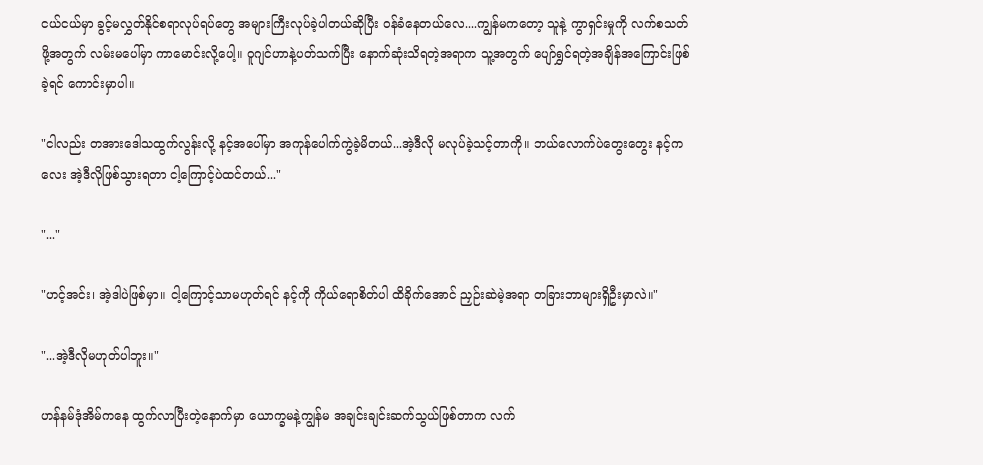ငယ်ငယ်မှာ ခွင့်မလွှတ်နိုင်စရာလုပ်ရပ်တွေ အများကြီးလုပ်ခဲ့ပါတယ်ဆိုပြီး ဝန်ခံနေတယ်လေ....ကျွန်မကတော့ သူနဲ့ ကွာရှင်းမှုကို လက်စသတ်ဖို့အတွက် လမ်းမပေါ်မှာ ကာမောင်းလို့ပေါ့။ ဝူဂျင်ဟာနဲ့ပတ်သက်ပြီး နောက်ဆုံးသိရတဲ့အရာက သူ့အတွက် ပျော်ရွှင်ရတဲ့အချိန်အကြောင်းဖြစ်ခဲ့ရင် ကောင်းမှာပါ။

"ငါလည်း တအားဒေါသထွက်လွန်းလို့ နင့်အပေါ်မှာ အကုန်ပေါက်ကွဲခဲ့မိတယ်...အဲ့ဒီလို မလုပ်ခဲ့သင့်တာကို။ ဘယ်လောက်ပဲတွေးတွေး နင့်ကလေး အဲ့ဒီလိုဖြစ်သွားရတာ ငါ့ကြောင့်ပဲထင်တယ်..."

"..."

"ဟင့်အင်း၊ အဲ့ဒါပဲဖြစ်မှာ။ ငါ့ကြောင့်သာမဟုတ်ရင် နင့်ကို ကိုယ်ရောစိတ်ပါ ထိခိုက်အောင် ညှဉ်းဆဲမဲ့အရာ တခြားဘာများရှိဦးမှာလဲ။"

"...အဲ့ဒီလိုမဟုတ်ပါဘူး။"

ဟန်နမ်ဒုံအိမ်ကနေ ထွက်လာပြီးတဲ့နောက်မှာ ယောက္ခမနဲ့ကျွန်မ အချင်းချင်းဆက်သွယ်ဖြစ်တာက လက်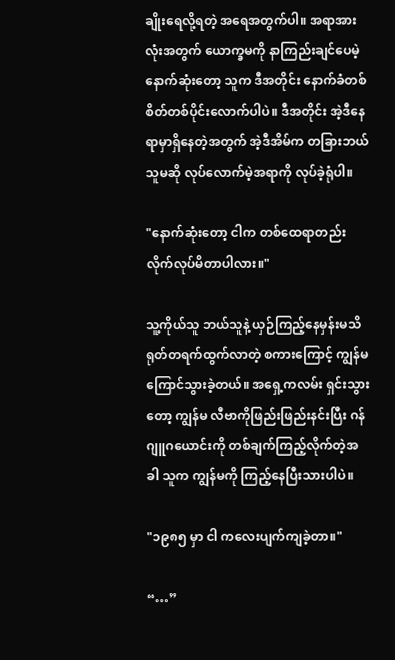ချိုးရေလို့ရတဲ့ အရေအတွက်ပါ။ အရာအားလုံးအတွက် ယောက္ခမကို နာကြည်းချင်ပေမဲ့ နောက်ဆုံးတော့ သူက ဒီအတိုင်း နောက်ခံတစ်စိတ်တစ်ပိုင်းလောက်ပါပဲ။ ဒီအတိုင်း အဲ့ဒီနေရာမှာရှိနေတဲ့အတွက် အဲ့ဒီအိမ်က တခြားဘယ်သူမဆို လုပ်လောက်မဲ့အရာကို လုပ်ခဲ့ရုံပါ။

"နောက်ဆုံးတော့ ငါက တစ်ထေရာတည်း လိုက်လုပ်မိတာပါလား။"

သူ့ကိုယ်သူ ဘယ်သူနဲ့ ယှဉ်ကြည့်နေမှန်းမသိ ရုတ်တရက်ထွက်လာတဲ့ စကားကြောင့် ကျွန်မ ကြောင်သွားခဲ့တယ်။ အရှေ့ကလမ်း ရှင်းသွားတော့ ကျွန်မ လီဗာကိုဖြည်းဖြည်းနင်းပြီး ဂန်ဂျူဂယောင်းကို တစ်ချက်ကြည့်လိုက်တဲ့အခါ သူက ကျွန်မကို ကြည့်နေပြီးသားပါပဲ။

"၁၉၈၅ မှာ ငါ ကလေးပျက်ကျခဲ့တာ။"

“…”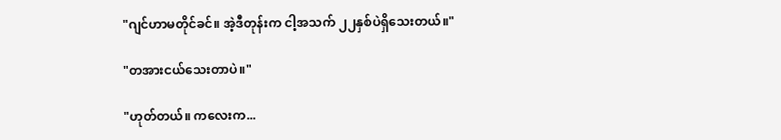"ဂျင်ဟာမတိုင်ခင်။ အဲ့ဒီတုန်းက ငါ့အသက် ၂၂နှစ်ပဲရှိသေးတယ်။"

"တအားငယ်သေးတာပဲ။"

"ဟုတ်တယ်။ ကလေးက...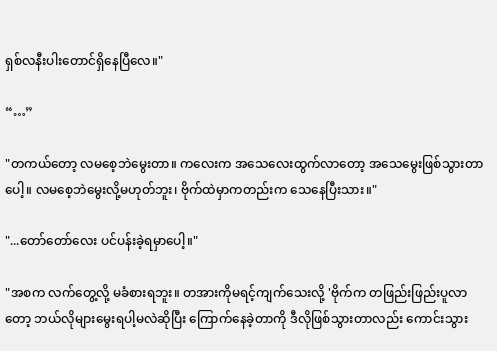ရှစ်လနီးပါးတောင်ရှိနေပြီလေ။"

“…”

"တကယ်တော့ လမစေ့ဘဲမွေးတာ။ ကလေးက အသေလေးထွက်လာတော့ အသေမွေးဖြစ်သွားတာပေါ့။ လမစေ့ဘဲမွေးလို့မဟုတ်ဘူး၊ ဗိုက်ထဲမှာကတည်းက သေနေပြီးသား။"

"...တော်တော်လေး ပင်ပန်းခဲ့ရမှာပေါ့။"

"အစက လက်တွေ့လို့ မခံစားရဘူး။ တအားကိုမရင့်ကျက်သေးလို့ 'ဗိုက်က တဖြည်းဖြည်းပူလာတော့ ဘယ်လိုများမွေးရပါ့မလဲဆိုပြီး ကြောက်နေခဲ့တာကို ဒီလိုဖြစ်သွားတာလည်း ကောင်းသွား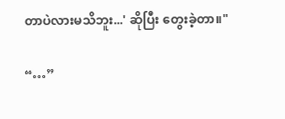တာပဲလားမသိဘူး...' ဆိုပြီး တွေးခဲ့တာ။"

“…”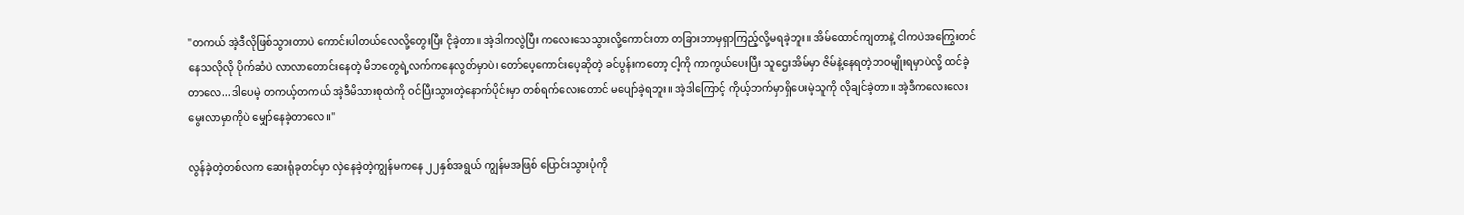"တကယ် အဲ့ဒီလိုဖြစ်သွားတာပဲ ကောင်းပါတယ်လေလို့တွေးပြီး ငိုခဲ့တာ။ အဲ့ဒါကလွဲပြီး ကလေးသေသွားလို့ကောင်းတာ တခြားဘာမှရှာကြည့်လို့မရခဲ့ဘူး။ အိမ်ထောင်ကျတာနဲ့ ငါကပဲအကြွေးတင်နေသလိုလို ပိုက်ဆံပဲ လာလာတောင်းနေတဲ့ မိဘတွေရဲ့လက်ကနေလွတ်မှာပဲ၊ တော်ပေ့ကောင်းပေ့ဆိုတဲ့ ခင်ပွန်းကတော့ ငါ့ကို ကာကွယ်ပေးပြီး သူဌေးအိမ်မှာ ဇိမ်နဲ့နေရတဲ့ဘဝမျိုးရမှာပဲလို့ ထင်ခဲ့တာလေ...ဒါပေမဲ့ တကယ့်တကယ် အဲ့ဒီမိသားစုထဲကို ဝင်ပြီးသွားတဲ့နောက်ပိုင်းမှာ တစ်ရက်လေးတောင် မပျော်ခဲ့ရဘူး။ အဲ့ဒါကြောင့် ကိုယ့်ဘက်မှာရှိပေးမဲ့သူကို လိုချင်ခဲ့တာ။ အဲ့ဒီကလေးလေး မွေးလာမှာကိုပဲ မျှော်နေခဲ့တာလေ။"

လွန်ခဲ့တဲ့တစ်လက ဆေးရုံခုတင်မှာ လှဲနေခဲ့တဲ့ကျွန်မကနေ ၂၂နှစ်အရွယ် ကျွန်မအဖြစ် ပြောင်းသွားပုံကို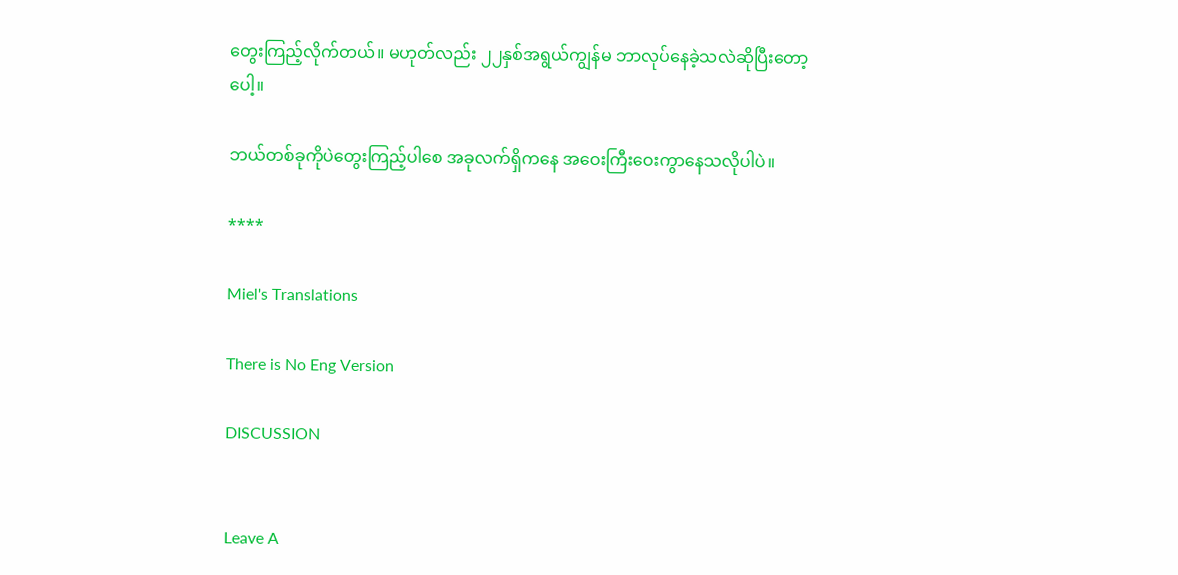တွေးကြည့်လိုက်တယ်။ မဟုတ်လည်း ၂၂နှစ်အရွယ်ကျွန်မ ဘာလုပ်နေခဲ့သလဲဆိုပြီးတော့ပေါ့။

ဘယ်တစ်ခုကိုပဲတွေးကြည့်ပါစေ အခုလက်ရှိကနေ အဝေးကြီးဝေးကွာနေသလိုပါပဲ။

****

Miel's Translations

There is No Eng Version

DISCUSSION


Leave A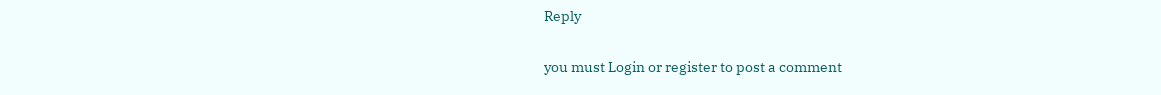Reply

you must Login or register to post a comment